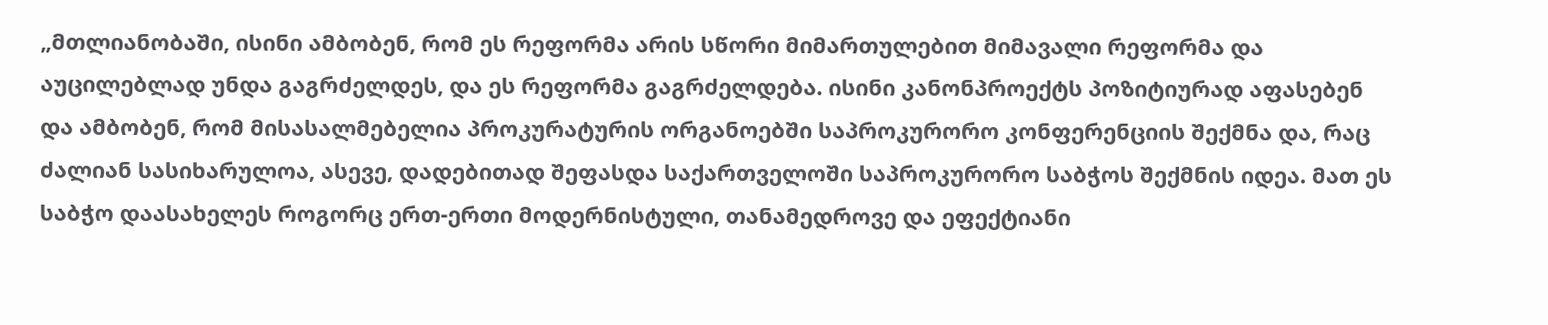„მთლიანობაში, ისინი ამბობენ, რომ ეს რეფორმა არის სწორი მიმართულებით მიმავალი რეფორმა და აუცილებლად უნდა გაგრძელდეს, და ეს რეფორმა გაგრძელდება. ისინი კანონპროექტს პოზიტიურად აფასებენ და ამბობენ, რომ მისასალმებელია პროკურატურის ორგანოებში საპროკურორო კონფერენციის შექმნა და, რაც ძალიან სასიხარულოა, ასევე, დადებითად შეფასდა საქართველოში საპროკურორო საბჭოს შექმნის იდეა. მათ ეს საბჭო დაასახელეს როგორც ერთ-ერთი მოდერნისტული, თანამედროვე და ეფექტიანი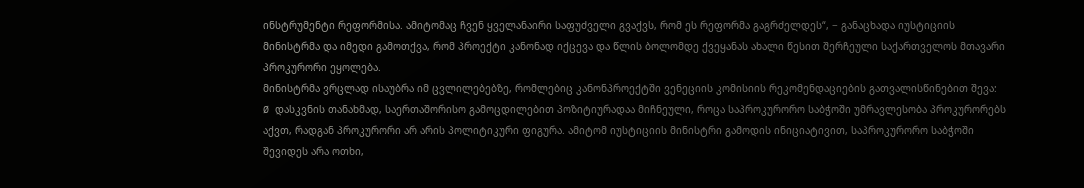ინსტრუმენტი რეფორმისა. ამიტომაც ჩვენ ყველანაირი საფუძველი გვაქვს, რომ ეს რეფორმა გაგრძელდეს“, − განაცხადა იუსტიციის მინისტრმა და იმედი გამოთქვა, რომ პროექტი კანონად იქცევა და წლის ბოლომდე ქვეყანას ახალი წესით შერჩეული საქართველოს მთავარი პროკურორი ეყოლება.
მინისტრმა ვრცლად ისაუბრა იმ ცვლილებებზე, რომლებიც კანონპროექტში ვენეციის კომისიის რეკომენდაციების გათვალისწინებით შევა:
Ø დასკვნის თანახმად, საერთაშორისო გამოცდილებით პოზიტიურადაა მიჩნეული, როცა საპროკურორო საბჭოში უმრავლესობა პროკურორებს აქვთ, რადგან პროკურორი არ არის პოლიტიკური ფიგურა. ამიტომ იუსტიციის მინისტრი გამოდის ინიციატივით, საპროკურორო საბჭოში შევიდეს არა ოთხი,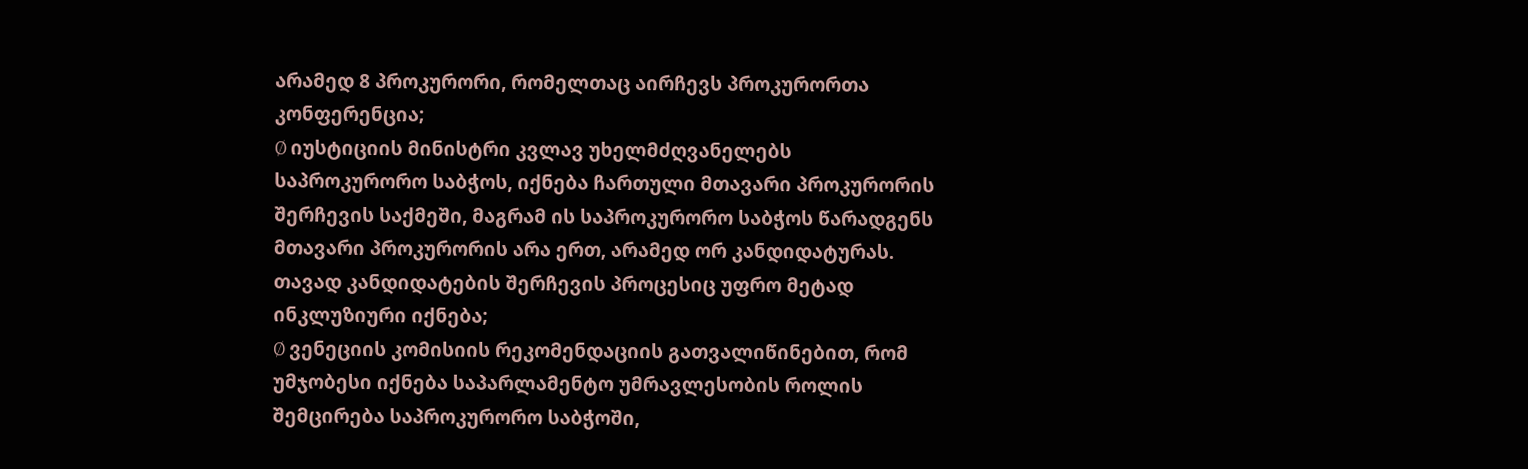არამედ 8 პროკურორი, რომელთაც აირჩევს პროკურორთა კონფერენცია;
Ø იუსტიციის მინისტრი კვლავ უხელმძღვანელებს საპროკურორო საბჭოს, იქნება ჩართული მთავარი პროკურორის შერჩევის საქმეში, მაგრამ ის საპროკურორო საბჭოს წარადგენს მთავარი პროკურორის არა ერთ, არამედ ორ კანდიდატურას. თავად კანდიდატების შერჩევის პროცესიც უფრო მეტად ინკლუზიური იქნება;
Ø ვენეციის კომისიის რეკომენდაციის გათვალიწინებით, რომ უმჯობესი იქნება საპარლამენტო უმრავლესობის როლის შემცირება საპროკურორო საბჭოში,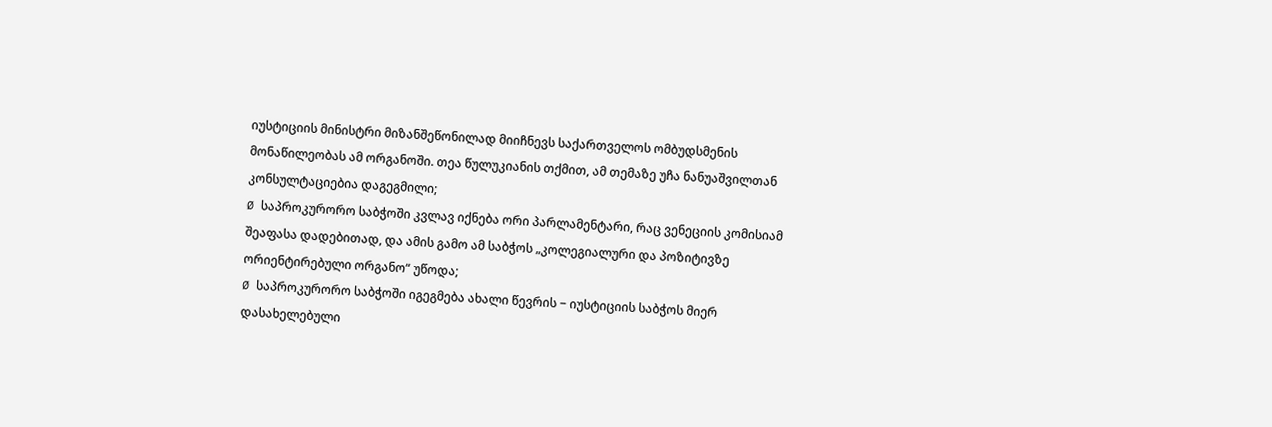იუსტიციის მინისტრი მიზანშეწონილად მიიჩნევს საქართველოს ომბუდსმენის მონაწილეობას ამ ორგანოში. თეა წულუკიანის თქმით, ამ თემაზე უჩა ნანუაშვილთან კონსულტაციებია დაგეგმილი;
Ø საპროკურორო საბჭოში კვლავ იქნება ორი პარლამენტარი, რაც ვენეციის კომისიამ შეაფასა დადებითად, და ამის გამო ამ საბჭოს „კოლეგიალური და პოზიტივზე ორიენტირებული ორგანო“ უწოდა;
Ø საპროკურორო საბჭოში იგეგმება ახალი წევრის − იუსტიციის საბჭოს მიერ დასახელებული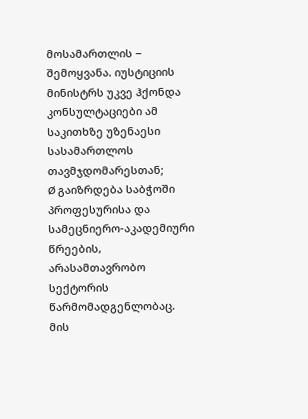მოსამართლის − შემოყვანა. იუსტიციის მინისტრს უკვე ჰქონდა კონსულტაციები ამ საკითხზე უზენაესი სასამართლოს თავმჯდომარესთან;
Ø გაიზრდება საბჭოში პროფესურისა და სამეცნიერო-აკადემიური წრეების, არასამთავრობო სექტორის წარმომადგენლობაც. მის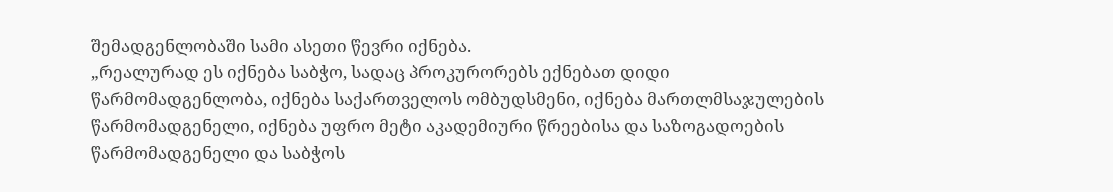შემადგენლობაში სამი ასეთი წევრი იქნება.
„რეალურად ეს იქნება საბჭო, სადაც პროკურორებს ექნებათ დიდი წარმომადგენლობა, იქნება საქართველოს ომბუდსმენი, იქნება მართლმსაჯულების წარმომადგენელი, იქნება უფრო მეტი აკადემიური წრეებისა და საზოგადოების წარმომადგენელი და საბჭოს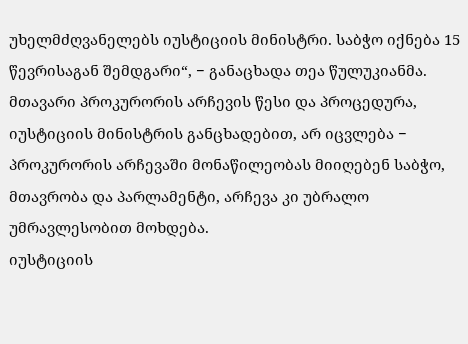უხელმძღვანელებს იუსტიციის მინისტრი. საბჭო იქნება 15 წევრისაგან შემდგარი“, − განაცხადა თეა წულუკიანმა.
მთავარი პროკურორის არჩევის წესი და პროცედურა, იუსტიციის მინისტრის განცხადებით, არ იცვლება − პროკურორის არჩევაში მონაწილეობას მიიღებენ საბჭო, მთავრობა და პარლამენტი, არჩევა კი უბრალო უმრავლესობით მოხდება.
იუსტიციის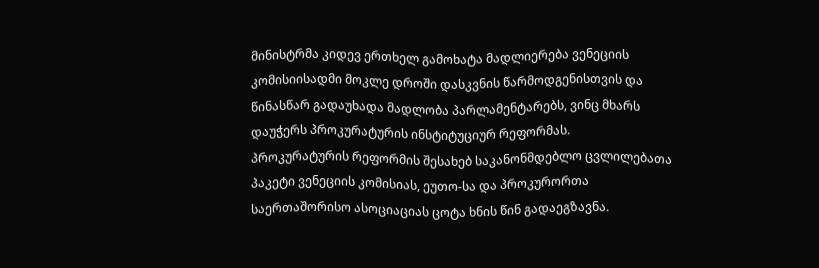მინისტრმა კიდევ ერთხელ გამოხატა მადლიერება ვენეციის კომისიისადმი მოკლე დროში დასკვნის წარმოდგენისთვის და წინასწარ გადაუხადა მადლობა პარლამენტარებს, ვინც მხარს დაუჭერს პროკურატურის ინსტიტუციურ რეფორმას.
პროკურატურის რეფორმის შესახებ საკანონმდებლო ცვლილებათა პაკეტი ვენეციის კომისიას, ეუთო-სა და პროკურორთა საერთაშორისო ასოციაციას ცოტა ხნის წინ გადაეგზავნა.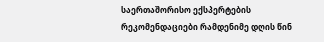საერთაშორისო ექსპერტების რეკომენდაციები რამდენიმე დღის წინ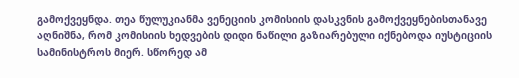გამოქვეყნდა. თეა წულუკიანმა ვენეციის კომისიის დასკვნის გამოქვეყნებისთანავე აღნიშნა, რომ კომისიის ხედვების დიდი ნაწილი გაზიარებული იქნებოდა იუსტიციის სამინისტროს მიერ. სწორედ ამ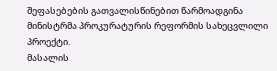შეფასებების გათვალისწინებით წარმოადგინა მინისტრმა პროკურატურის რეფორმის სახეცვლილი პროექტი.
მასალის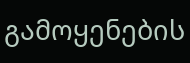გამოყენების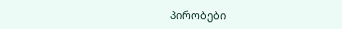პირობები